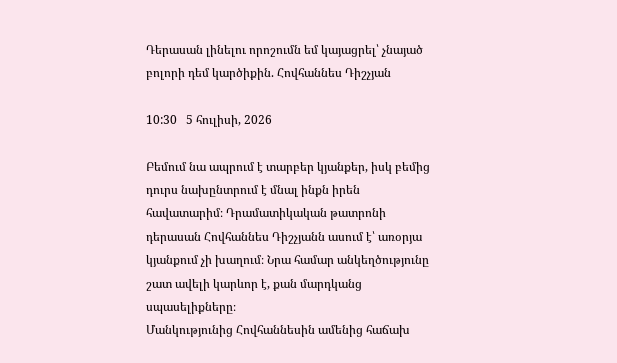Դերասան լինելու որոշումն եմ կայացրել՝ չնայած բոլորի դեմ կարծիքին. Հովհաննես Դիշչյան

10:30   5 հուլիսի, 2026

Բեմում նա ապրում է տարբեր կյանքեր, իսկ բեմից դուրս նախընտրում է մնալ ինքն իրեն հավատարիմ։ Դրամատիկական թատրոնի դերասան Հովհաննես Դիշչյանն ասում է՝ առօրյա կյանքում չի խաղում։ Նրա համար անկեղծությունը շատ ավելի կարևոր է, քան մարդկանց սպասելիքները։
Մանկությունից Հովհաննեսին ամենից հաճախ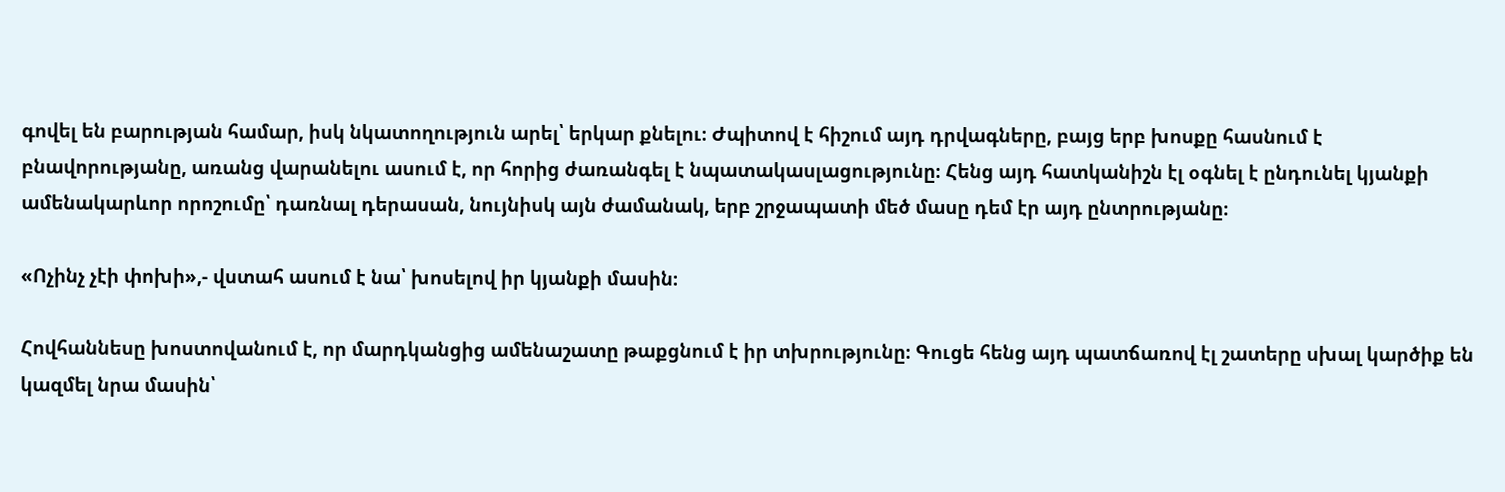գովել են բարության համար, իսկ նկատողություն արել՝ երկար քնելու։ Ժպիտով է հիշում այդ դրվագները, բայց երբ խոսքը հասնում է բնավորությանը, առանց վարանելու ասում է, որ հորից ժառանգել է նպատակասլացությունը։ Հենց այդ հատկանիշն էլ օգնել է ընդունել կյանքի ամենակարևոր որոշումը՝ դառնալ դերասան, նույնիսկ այն ժամանակ, երբ շրջապատի մեծ մասը դեմ էր այդ ընտրությանը։

«Ոչինչ չէի փոխի»,- վստահ ասում է նա՝ խոսելով իր կյանքի մասին։

Հովհաննեսը խոստովանում է, որ մարդկանցից ամենաշատը թաքցնում է իր տխրությունը։ Գուցե հենց այդ պատճառով էլ շատերը սխալ կարծիք են կազմել նրա մասին՝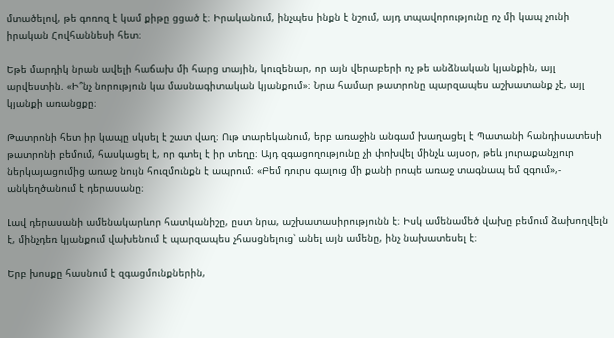մտածելով, թե գոռոզ է կամ քիթը ցցած է։ Իրականում, ինչպես ինքն է նշում, այդ տպավորությունը ոչ մի կապ չունի իրական Հովհաննեսի հետ։

Եթե մարդիկ նրան ավելի հաճախ մի հարց տային, կուզենար, որ այն վերաբերի ոչ թե անձնական կյանքին, այլ արվեստին. «Ի՞նչ նորություն կա մասնագիտական կյանքում»։ Նրա համար թատրոնը պարզապես աշխատանք չէ, այլ կյանքի առանցքը։

Թատրոնի հետ իր կապը սկսել է շատ վաղ։ Ութ տարեկանում, երբ առաջին անգամ խաղացել է Պատանի հանդիսատեսի թատրոնի բեմում, հասկացել է, որ գտել է իր տեղը։ Այդ զգացողությունը չի փոխվել մինչև այսօր, թեև յուրաքանչյուր ներկայացումից առաջ նույն հուզմունքն է ապրում։ «Բեմ դուրս գալուց մի քանի րոպե առաջ տագնապ եմ զգում»,- անկեղծանում է դերասանը։

Լավ դերասանի ամենակարևոր հատկանիշը, ըստ նրա, աշխատասիրությունն է։ Իսկ ամենամեծ վախը բեմում ձախողվելն է, մինչդեռ կյանքում վախենում է պարզապես չհասցնելուց՝ անել այն ամենը, ինչ նախատեսել է։

Երբ խոսքը հասնում է զգացմունքներին,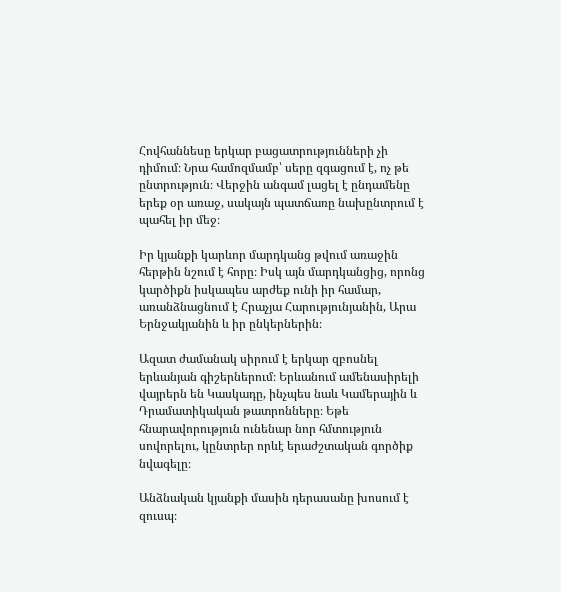Հովհաննեսը երկար բացատրությունների չի դիմում։ Նրա համոզմամբ՝ սերը զգացում է, ոչ թե ընտրություն։ Վերջին անգամ լացել է ընդամենը երեք օր առաջ, սակայն պատճառը նախընտրում է պահել իր մեջ։

Իր կյանքի կարևոր մարդկանց թվում առաջին հերթին նշում է հորը։ Իսկ այն մարդկանցից, որոնց կարծիքն իսկապես արժեք ունի իր համար, առանձնացնում է Հրաչյա Հարությունյանին, Արա Երնջակյանին և իր ընկերներին։

Ազատ ժամանակ սիրում է երկար զբոսնել երևանյան գիշերներում։ Երևանում ամենասիրելի վայրերն են Կասկադը, ինչպես նաև Կամերային և Դրամատիկական թատրոնները։ Եթե հնարավորություն ունենար նոր հմտություն սովորելու, կընտրեր որևէ երաժշտական գործիք նվագելը։

Անձնական կյանքի մասին դերասանը խոսում է զուսպ։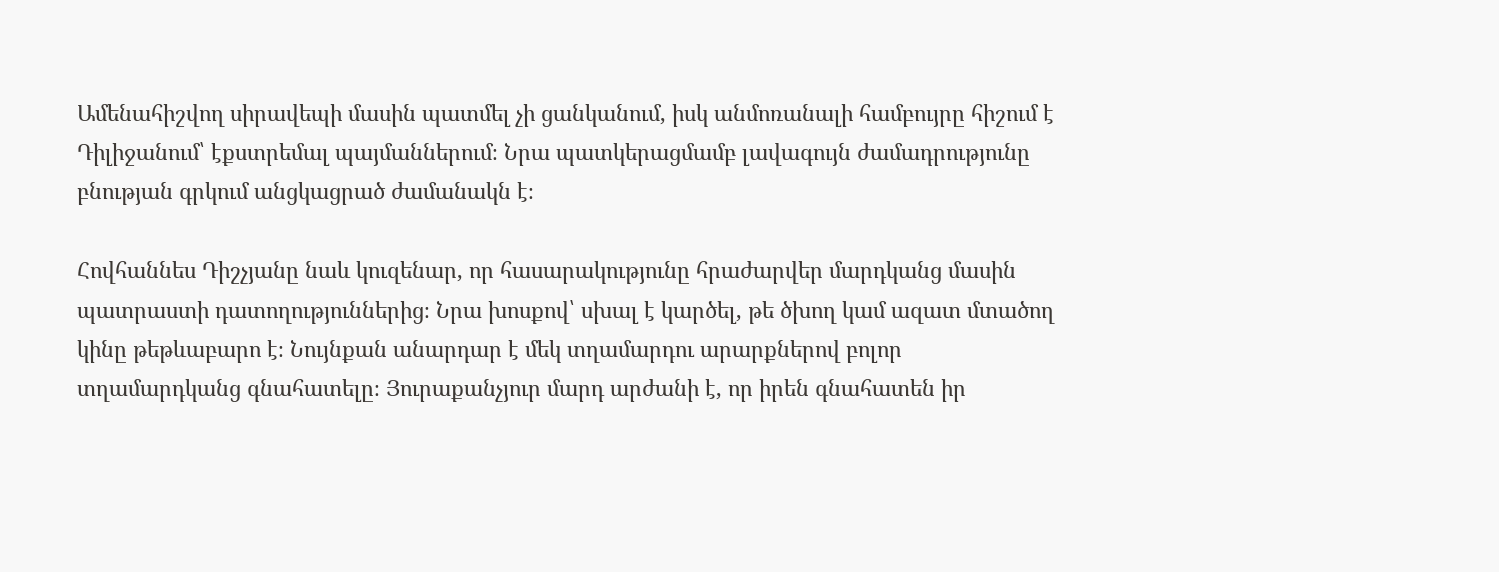Ամենահիշվող սիրավեպի մասին պատմել չի ցանկանում, իսկ անմոռանալի համբույրը հիշում է Դիլիջանում՝ էքստրեմալ պայմաններում։ Նրա պատկերացմամբ լավագույն ժամադրությունը բնության գրկում անցկացրած ժամանակն է։

Հովհաննես Դիշչյանը նաև կուզենար, որ հասարակությունը հրաժարվեր մարդկանց մասին պատրաստի դատողություններից։ Նրա խոսքով՝ սխալ է կարծել, թե ծխող կամ ազատ մտածող կինը թեթևաբարո է։ Նույնքան անարդար է մեկ տղամարդու արարքներով բոլոր տղամարդկանց գնահատելը։ Յուրաքանչյուր մարդ արժանի է, որ իրեն գնահատեն իր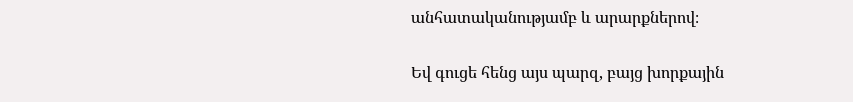անհատականությամբ և արարքներով։

Եվ գուցե հենց այս պարզ, բայց խորքային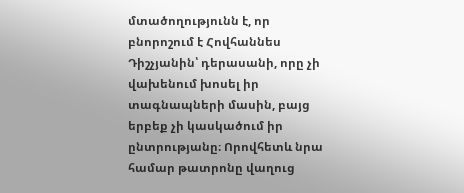մտածողությունն է, որ բնորոշում է Հովհաննես Դիշչյանին՝ դերասանի, որը չի վախենում խոսել իր տագնապների մասին, բայց երբեք չի կասկածում իր ընտրությանը։ Որովհետև նրա համար թատրոնը վաղուց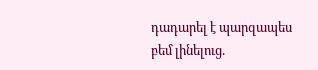դադարել է պարզապես բեմ լինելուց.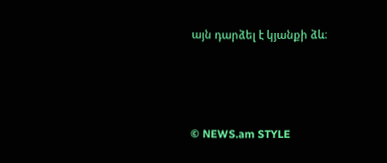այն դարձել է կյանքի ձև։



© NEWS.am STYLE